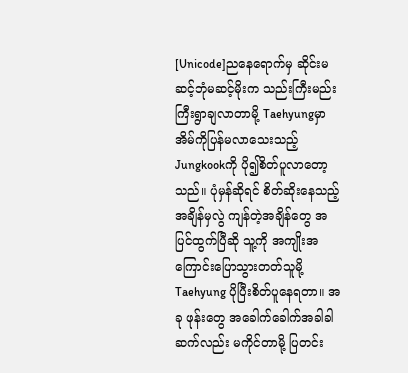[Unicode]ညနေရောက်မှ ဆိုင်းမဆင့်ဘုံမဆင့်မိုးက သည်းကြီးမည်းကြီးရွာချလာတာမို့ Taehyungမှာ အိမ်ကိုပြန်မလာသေးသည့် Jungkookကို ပို၍စိတ်ပူလာတော့သည်။ ပုံမှန်ဆိုရင် စိတ်ဆိုးနေသည့်အချိန်မှလွဲ ကျန်တဲ့အချိန်တွေ အပြင်ထွက်ပြီဆို သူ့ကို အကျိုးအကြောင်းပြောသွားတတ်သူမို့ Taehyung ပိုပြီးစိတ်ပူနေရတာ။ အခု ဖုန်းတွေ အခေါက်ခေါက်အခါခါဆက်လည်း မကိုင်တာမို့ ပြတင်း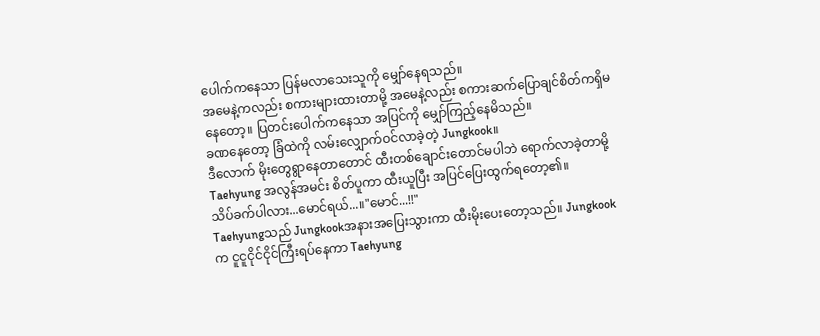ပေါက်ကနေသာ ပြန်မလာသေးသူကို မျှော်နေရသည်။
အမေနဲ့ကလည်း စကားများထားတာမို့ အမေနဲ့လည်း စကားဆက်ပြောချင်စိတ်ကရှိမနေတော့။ ပြတင်းပေါက်ကနေသာ အပြင်ကို မျှော်ကြည့်နေမိသည်။
ခဏနေတော့ ခြံထဲကို လမ်းလျှောက်ဝင်လာခဲ့တဲ့ Jungkook။
ဒီလောက် မိုးတွေရွာနေတာတောင် ထီးတစ်ချောင်းတောင်မပါဘဲ ရောက်လာခဲ့တာမို့ Taehyung အလွန်အမင်း စိတ်ပူကာ ထီးယူပြီး အပြင်ပြေးထွက်ရတော့၏။
သိပ်ခက်ပါလား...မောင်ရယ်...။"မောင်...!!"
Taehyungသည် Jungkookအနားအပြေးသွားကာ ထီးမိုးပေးတော့သည်။ Jungkookက ငူငူငိုင်ငိုင်ကြီးရပ်နေကာ Taehyung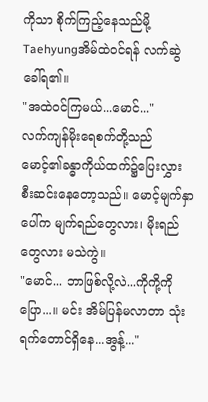ကိုသာ စိုက်ကြည့်နေသည်မို့ Taehyungအိမ်ထဲဝင်ရန် လက်ဆွဲခေါ်ရ၏။
"အထဲဝင်ကြမယ်...မောင်..."
လက်ကျန်မိုးရေစက်တို့သည် မောင့်၏ခန္ဓာကိုယ်ထက်၌ပြေးလွှားစီးဆင်းနေတော့သည်။ မောင့်မျက်နှာပေါ်က မျက်ရည်တွေလား၊ မိုးရည်တွေလား မသဲကွဲ။
"မောင်... ဘာဖြစ်လို့လဲ...ကိုကို့ကို ပြော...။ မင်း အိမ်ပြန်မလာတာ သုံးရက်တောင်ရှိနေ...အွန့်..."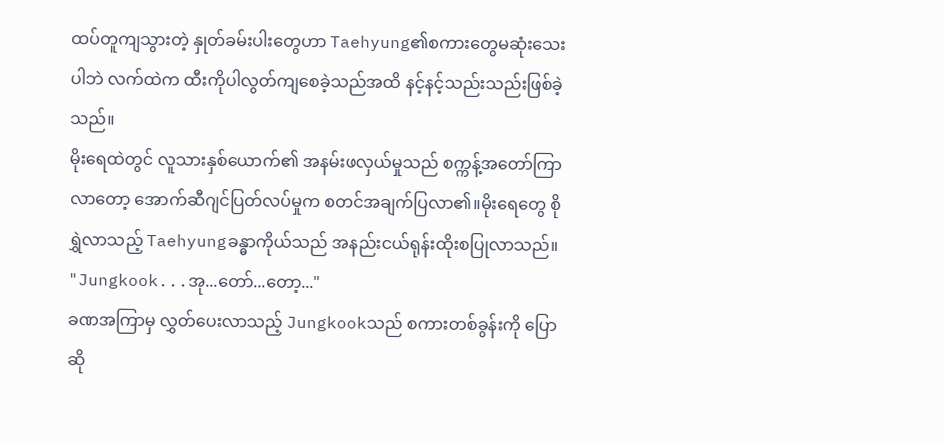ထပ်တူကျသွားတဲ့ နှုတ်ခမ်းပါးတွေဟာ Taehyung၏စကားတွေမဆုံးသေးပါဘဲ လက်ထဲက ထီးကိုပါလွတ်ကျစေခဲ့သည်အထိ နင့်နင့်သည်းသည်းဖြစ်ခဲ့သည်။
မိုးရေထဲတွင် လူသားနှစ်ယောက်၏ အနမ်းဖလှယ်မှုသည် စက္ကန့်အတော်ကြာလာတော့ အောက်ဆီဂျင်ပြတ်လပ်မှုက စတင်အချက်ပြလာ၏။မိုးရေတွေ စိုရွှဲလာသည့် Taehyungခန္ဓာကိုယ်သည် အနည်းငယ်ရုန်းထိုးစပြုလာသည်။
"Jungkook...အု...တော်...တော့..."
ခဏအကြာမှ လွှတ်ပေးလာသည့် Jungkookသည် စကားတစ်ခွန်းကို ပြောဆို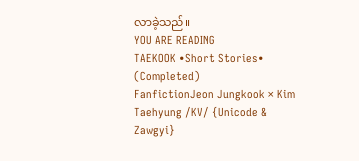လာခဲ့သည်။
YOU ARE READING
TAEKOOK •Short Stories• (Completed)
FanfictionJeon Jungkook × Kim Taehyung /KV/ {Unicode & Zawgyi}